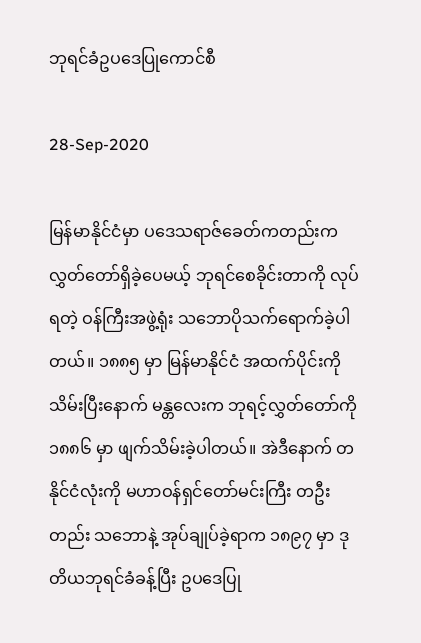ဘုရင်ခံဥပဒေပြုကောင်စီ

28-Sep-2020

မြန်မာနိုင်ငံမှာ ပဒေသရာဇ်ခေတ်ကတည်းက လွှတ်တော်ရှိခဲ့ပေမယ့် ဘုရင်စေခိုင်းတာကို လုပ်ရတဲ့ ဝန်ကြီးအဖွဲ့ရုံး သဘောပိုသက်ရောက်ခဲ့ပါတယ်။ ၁၈၈၅ မှာ မြန်မာနိုင်ငံ အထက်ပိုင်းကို သိမ်းပြီးနောက် မန္တလေးက ဘုရင့်လွှတ်တော်ကို ၁၈၈၆ မှာ ဖျက်သိမ်းခဲ့ပါတယ်။ အဲဒီနောက် တနိုင်ငံလုံးကို မဟာဝန်ရှင်တော်မင်းကြီး တဦးတည်း သဘောနဲ့ အုပ်ချုပ်ခဲ့ရာက ၁၈၉၇ မှာ ဒုတိယဘုရင်ခံခန့်ပြီး ဥပဒေပြု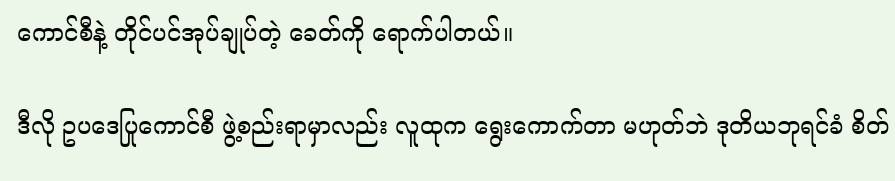ကောင်စီနဲ့ တိုင်ပင်အုပ်ချုပ်တဲ့ ခေတ်ကို ရောက်ပါတယ်။

ဒီလို ဥပဒေပြုကောင်စီ ဖွဲ့စည်းရာမှာလည်း လူထုက ရွေးကောက်တာ မဟုတ်ဘဲ ဒုတိယဘုရင်ခံ စိတ်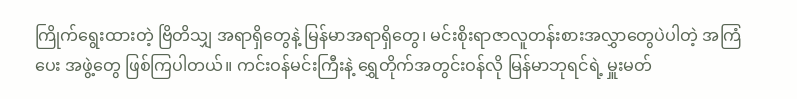ကြိုက်ရွေးထားတဲ့ ဗြိတိသျှ အရာရှိတွေနဲ့ မြန်မာအရာရှိတွေ၊ မင်းစိုးရာဇာလူတန်းစားအလွှာတွေပဲပါတဲ့ အကြံပေး အဖွဲ့တွေ ဖြစ်ကြပါတယ်။ ကင်းဝန်မင်းကြီးနဲ့ ရွှေတိုက်အတွင်းဝန်လို မြန်မာဘုရင်ရဲ့ မှူးမတ်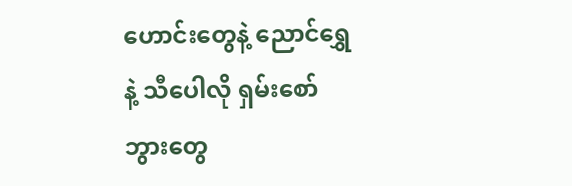ဟောင်းတွေနဲ့ ညောင်ရွှေနဲ့ သီပေါလို ရှမ်းစော်ဘွားတွေ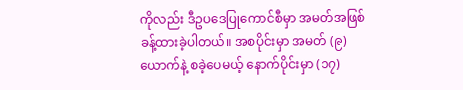ကိုလည်း ဒီဥပဒေပြုကောင်စီမှာ အမတ်အဖြစ် ခန့်ထားခဲ့ပါတယ်။ အစပိုင်းမှာ အမတ် (၉) ယောက်နဲ့ စခဲ့ပေမယ့် နောက်ပိုင်းမှာ (၁၇)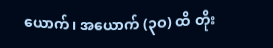ယောက်၊ အယောက် (၃ဝ) ထိ တိုး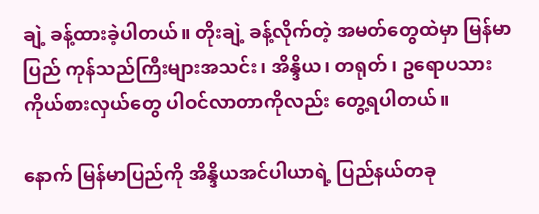ချဲ့ ခန့်ထားခဲ့ပါတယ်။ တိုးချဲ့ ခန့်လိုက်တဲ့ အမတ်တွေထဲမှာ မြန်မာပြည် ကုန်သည်ကြီးများအသင်း၊ အိန္ဒိယ၊ တရုတ် ၊ ဥရောပသား ကိုယ်စားလှယ်တွေ ပါဝင်လာတာကိုလည်း တွေ့ရပါတယ်။

နောက် မြန်မာပြည်ကို အိန္ဒိယအင်ပါယာရဲ့ ပြည်နယ်တခု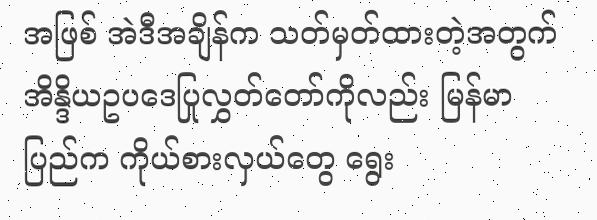အဖြစ် အဲဒီအချိန်က သတ်မှတ်ထားတဲ့အတွက် အိန္ဒိယဥပဒေပြုလွှတ်တော်ကိုလည်း မြန်မာပြည်က ကိုယ်စားလှယ်တွေ ရွေး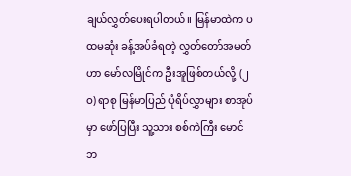ချယ်လွှတ်ပေးရပါတယ်။ မြန်မာထဲက ပထမဆုံး ခန့်အပ်ခံရတဲ့ လွှတ်တော်အမတ်ဟာ မော်လမြိုင်က ဦးအူဖြစ်တယ်လို့ (၂ဝ) ရာစု မြန်မာပြည် ပုံရိပ်လွှာများ စာအုပ်မှာ ဖော်ပြပြီး သူ့သား စစ်ကဲကြီး မောင်ဘ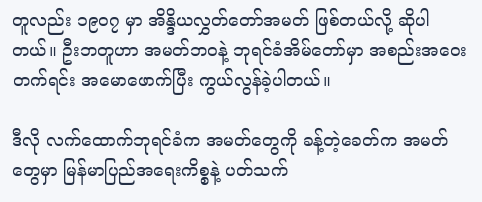တူလည်း ၁၉ဝ၇ မှာ အိန္ဒိယလွှတ်တော်အမတ် ဖြစ်တယ်လို့ ဆိုပါတယ်။ ဦးဘတူဟာ အမတ်ဘဝနဲ့ ဘုရင်ခံအိမ်တော်မှာ အစည်းအဝေးတက်ရင်း အမောဖောက်ပြီး ကွယ်လွန်ခဲ့ပါတယ်။

ဒီလို လက်ထောက်ဘုရင်ခံက အမတ်တွေကို ခန့်တဲ့ခေတ်က အမတ်တွေမှာ မြန်မာပြည်အရေးကိစ္စနဲ့ ပတ်သက်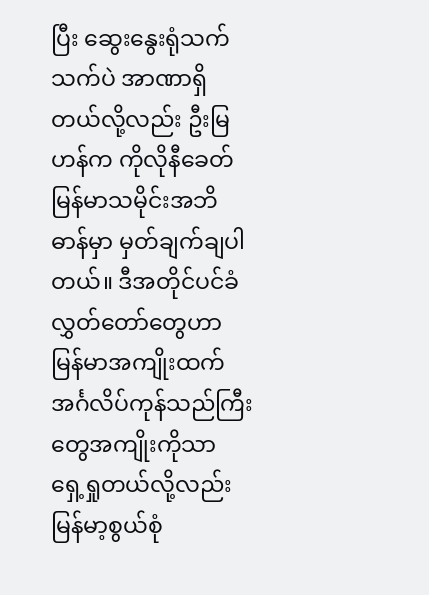ပြီး ဆွေးနွေးရုံသက်သက်ပဲ အာဏာရှိတယ်လို့လည်း ဦးမြဟန်က ကိုလိုနီခေတ် မြန်မာသမိုင်းအဘိဓာန်မှာ မှတ်ချက်ချပါတယ်။ ဒီအတိုင်ပင်ခံ လွှတ်တော်တွေဟာ မြန်မာအကျိုးထက် အင်္ဂလိပ်ကုန်သည်ကြီးတွေအကျိုးကိုသာ ရှေ့ရှုတယ်လို့လည်း မြန်မာ့စွယ်စုံ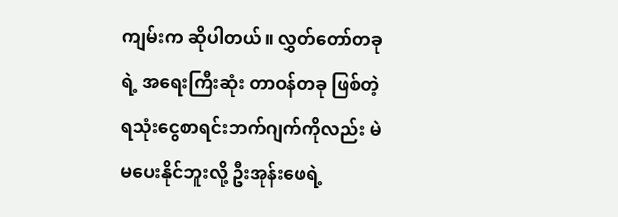ကျမ်းက ဆိုပါတယ်။ လွှတ်တော်တခုရဲ့ အရေးကြီးဆုံး တာဝန်တခု ဖြစ်တဲ့ ရသုံးငွေစာရင်းဘက်ဂျက်ကိုလည်း မဲမပေးနိုင်ဘူးလို့ ဦးအုန်းဖေရဲ့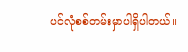ပင်လုံစစ်တမ်းမှာပါရှိပါတယ်။